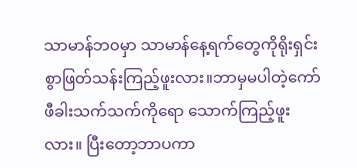သာမာန်ဘ၀မှာ သာမာန်နေ့ရက်တွေကိုရိုးရှင်းစွာဖြတ်သန်းကြည့်ဖူးလား။ဘာမှမပါတဲ့ကော်ဖီခါးသက်သက်ကိုရော သောက်ကြည့်ဖူးလား။ ပြီးတော့ဘာပကာ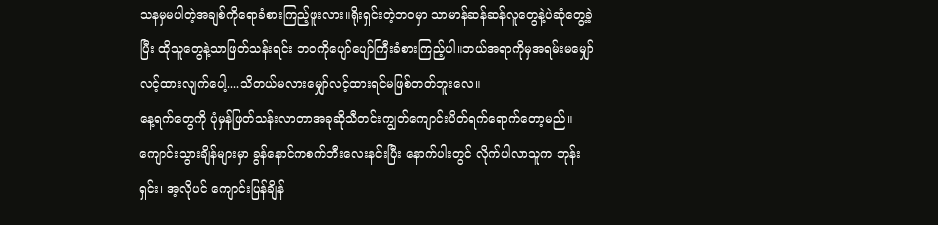သနမှမပါတဲ့အချစ်ကိုရောခံစားကြည့်ဖူးလား။ရိုးရှင်းတဲ့ဘ၀မှာ သာမာန်ဆန်ဆန်လူတွေနဲ့ပဲဆုံတွေ့ခဲ့ပြီး ထိုသူတွေနဲ့သာဖြတ်သန်းရင်း ဘ၀ကိုပျော်ပျော်ကြီးခံစားကြည့်ပါ။ဘယ်အရာကိုမှအရမ်းမမျှော်လင့်ထားလျက်ပေါ့....သိတယ်မလားမျှော်လင့်ထားရင်မဖြစ်တတ်ဘူးလေ။
နေ့ရက်တွေကို ပုံမှန်ဖြတ်သန်းလာတာအခုဆိုသီတင်းကျွတ်ကျောင်းပိတ်ရက်ရောက်တော့မည်။ကျောင်းသွားချိန်များမှာ ခွန်နောင်ကစက်ဘီးလေးနင်းပြီး နောက်ပါးတွင် လိုက်ပါလာသူက ဘုန်းရှင်း၊ အ့လိုပင် ကျောင်းပြန်ချိန်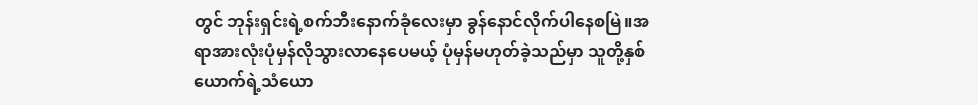တွင် ဘုန်းရှင်းရဲ့စက်ဘီးနောက်ခုံလေးမှာ ခွန်နောင်လိုက်ပါနေစမြဲ။အရာအားလုံးပုံမှန်လိုသွားလာနေပေမယ့် ပုံမှန်မဟုတ်ခဲ့သည်မှာ သူတို့နှစ်ယောက်ရဲ့သံယော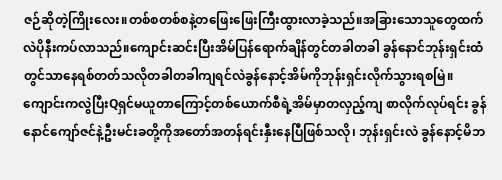ဇဉ်ဆိုတဲ့ကြိုးလေး။တစ်စတစ်စနဲ့တဖြေးဖြေးကြီးထွားလာခဲ့သည်။အခြားသောသူတွေထက်လဲပိုနီးကပ်လာသည်။ကျောင်းဆင်းပြီးအိမ်ပြန်ရောက်ချိန်တွင်တခါတခါ ခွန်နောင်ဘုန်းရှင်းထံတွင်သာနေရစ်တတ်သလိုတခါတခါကျရင်လဲခွန်နောင့်အိမ်ကိုဘုန်းရှင်းလိုက်သွားရစမြဲ။ကျောင်းကလွဲပြီးQရှင်မယူတာကြောင့်တစ်ယောက်စီရဲ့အိမ်မှာတလှည့်ကျ စာလိုက်လုပ်ရင်း ခွန်နောင်ကျော်ဇင်နဲ့ဦးမင်းခတို့ကိုအတော်အတန်ရင်းနှီးနေပြီဖြစ်သလို၊ ဘုန်းရှင်းလဲ ခွန်နောင့်မိဘ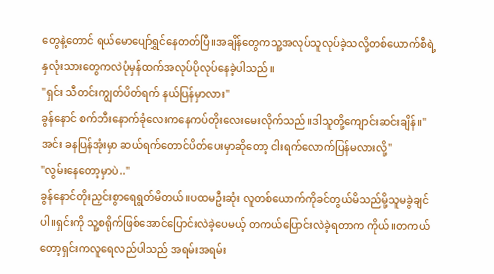တွေနဲ့တောင် ရယ်မောပျော်ရွှင်နေတတ်ပြီ။အချိန်တွေကသူ့အလုပ်သူလုပ်ခဲ့သလို့တစ်ယောက်စီရဲ့နှလုံးသားတွေကလဲပုံမှန်ထက်အလုပ်ပိုလုပ်နေခဲ့ပါသည်။
"ရှင်း သီတင်းကျွတ်ပိတ်ရက် နယ်ပြန်မှာလား"
ခွန်နောင် စက်ဘီးနောက်ခုံလေးကနေကပ်တိုးလေးမေးလိုက်သည်။ဒါသူတို့ကျောင်းဆင်းချိန်။"အင်း ခနပြန်အုံးမှာ ဆယ်ရက်တောင်ပိတ်ပေးမှာဆိုတော့ ငါးရက်လောက်ပြန်မလားလို့"
"လွမ်းနေတော့မှာပဲ.."
ခွန်နောင်တိုးညှင်းစွာရေရွတ်မိတယ်။ပထမဦးဆုံး လူတစ်ယောက်ကိုခင်တွယ်မိသည်မို့သူမခွဲချင်ပါ။ရှင်းကို သူ့စရိုက်ဖြစ်အောင်ပြောင်းလဲခဲ့ပေမယ့် တကယ်ပြောင်းလဲခဲ့ရတာက ကိုယ်။တကယ်တော့ရှင်းကလူရေလည်ပါသည် အရမ်းအရမ်း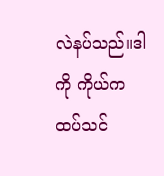လဲနပ်သည်။ဒါကို ကိုယ်ကထပ်သင်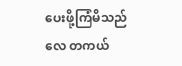ပေးဖို့ကြံမိသည်လေ တကယ်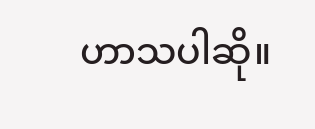ဟာသပါဆို။